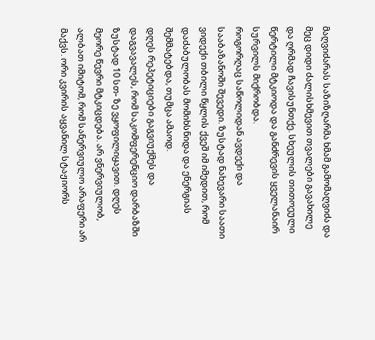მაღვიძარას საზიზღარმა ხმამ გამომაღვიძა და მეც დიდი ძალისხმევით თვალები გავახილე და ღრმად ჩავისუნთქე. სხეულის თითოეული წერტილი მტკიოდა და განძრევის ყველანაირ სურვილს მიქრობდა.
როგორღაც საწოლიდან ავდექი და სააბაზანოში შევედი. ზუსტად ნახევარი საათი ვიდექი თბილი წყლის ქვეშ იმ იმედით, რომ დაძაბულობას მომიხსნიდა და ენერგიას შემმატებდა, თუმცა ამაოდ.
დღეს რეპეტიციები გაგვიუქმეს და დაგვავალეს, რომ საკომფერენციო დარბაზში ზუსტად 10 სთ- ზე ვყოფილიყავით. დღეს მეორე წევრი მტკიცდება. არ ვნერვიულობ, ალბათ იმიტომ, რომ სანერვიულო არაფერი არ მაქვს. ორი კვირის აყვანილ სტაჟიორს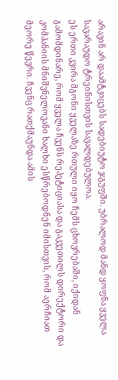არავინ არ დაამტკიცებს სადებიუტო ჯგუფში. უბრალოდ მანდ ყოფნა ყველა სავარაუდო ტრეინისთვის სავალდებულოა.
ეს ერთი კვირა მგონი ყველაზე რთული იყო ჩემს ცხოვრებაში, იქიდან გამომდინარე, რომ ყველა ჩვენს რეპეტიციასა და გაკვეთილს დირექტორი და კომპანიის მნიშვნელოვანი ხალხი ესწრებოდნენ იმისთვის, რომ აერჩიათ მეორე წევრი. ჩვენც რათქმაუნდა ამის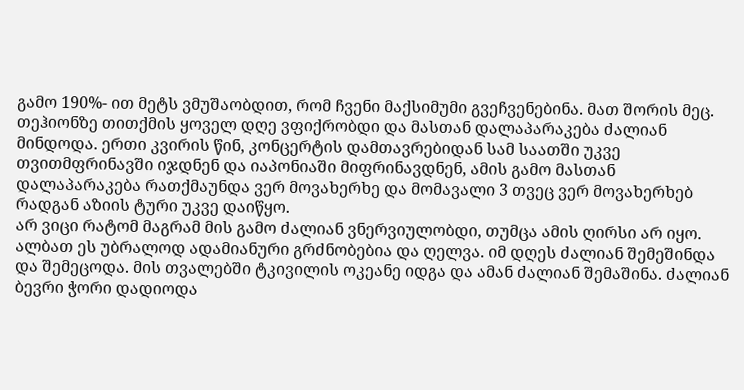გამო 190%- ით მეტს ვმუშაობდით, რომ ჩვენი მაქსიმუმი გვეჩვენებინა. მათ შორის მეც.
თეჰიონზე თითქმის ყოველ დღე ვფიქრობდი და მასთან დალაპარაკება ძალიან მინდოდა. ერთი კვირის წინ, კონცერტის დამთავრებიდან სამ საათში უკვე თვითმფრინავში იჯდნენ და იაპონიაში მიფრინავდნენ, ამის გამო მასთან დალაპარაკება რათქმაუნდა ვერ მოვახერხე და მომავალი 3 თვეც ვერ მოვახერხებ რადგან აზიის ტური უკვე დაიწყო.
არ ვიცი რატომ მაგრამ მის გამო ძალიან ვნერვიულობდი, თუმცა ამის ღირსი არ იყო. ალბათ ეს უბრალოდ ადამიანური გრძნობებია და ღელვა. იმ დღეს ძალიან შემეშინდა და შემეცოდა. მის თვალებში ტკივილის ოკეანე იდგა და ამან ძალიან შემაშინა. ძალიან ბევრი ჭორი დადიოდა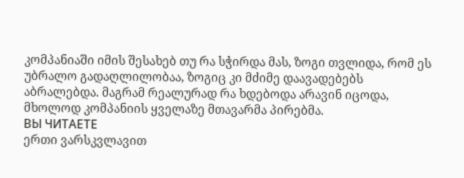კომპანიაში იმის შესახებ თუ რა სჭირდა მას, ზოგი თვლიდა, რომ ეს უბრალო გადაღლილობაა, ზოგიც კი მძიმე დაავადებებს აბრალებდა. მაგრამ რეალურად რა ხდებოდა არავინ იცოდა, მხოლოდ კომპანიის ყველაზე მთავარმა პირებმა.
ВЫ ЧИТАЕТЕ
ერთი ვარსკვლავით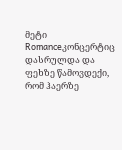მეტი
Romanceკონცერტიც დასრულდა და ფეხზე წამოვდექი, რომ ჰაერზე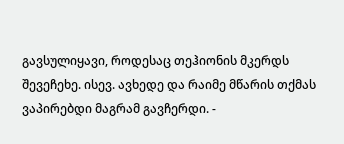გავსულიყავი, როდესაც თეჰიონის მკერდს შევეჩეხე. ისევ. ავხედე და რაიმე მწარის თქმას ვაპირებდი მაგრამ გავჩერდი. -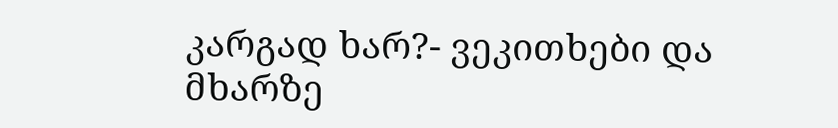კარგად ხარ?- ვეკითხები და მხარზე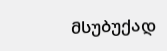მსუბუქად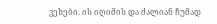ვეხები. ის იღიმის და ძალიან ჩუმად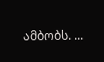ამბობს. ...